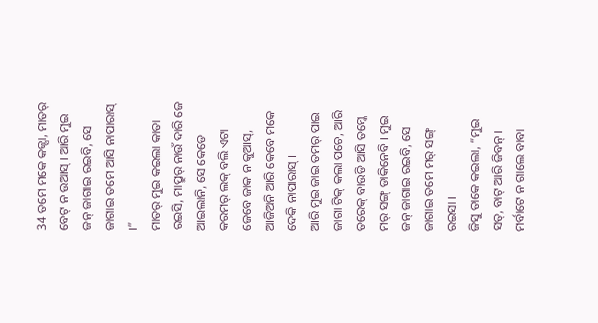34 ତମେ ମକେ କଜ୍ସା, ମାତର୍ ବେଟ୍ ନ ଉଆସ୍ । ଆରି ମୁଇ ଜନ୍ ଜାଗାଇ ରଇବି, ସେ ଜାଗାଇ ତମେ ଆସି ନାପାରାସ୍ ।”
ମାତର୍ ମୁଇ କଇଲା କାତା ରଇସି, ମାପ୍ରୁର୍ ନାଉଁ ଦାରି ଜେ ଆଇଲାନି, ସେ କେଡେ କରମର୍ ଲକ୍ ବଲି ଏଟା ଜେବେ ଜାକ ନ କୁଆସ୍, ଆଜିଅନି ଆରି କେବେ ମକେ ଦେକି ନାପାରାସ୍ ।
ଆରି ମୁଇ ଜାଇ ତମର୍ ପାଇ ଜାଗା ଟିକ୍ କଲା ପଚେ, ଆରି ତରେକ୍ ବାଉଡି ଆସି ତମ୍କେ ମର୍ ସଙ୍ଗ୍ ଡାକିନେବି । ମୁଇ ଜନ୍ ଜାଗାଇ ରଇବି, ସେ ଜାଗାଇ ତମେ ମର୍ ସଙ୍ଗ୍ ରଇସା ।
ଜିସୁ ତାକେ କଇଲା, “ମୁଇ ସତ୍, ବାଟ୍ ଆରି ଜିବନ୍ । ମର୍ବାଟେ ନ ଗାଲେ ବାବା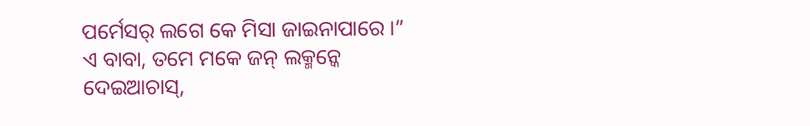ପର୍ମେସର୍ ଲଗେ କେ ମିସା ଜାଇନାପାରେ ।”
ଏ ବାବା, ତମେ ମକେ ଜନ୍ ଲକ୍ମନ୍କେ ଦେଇଆଚାସ୍,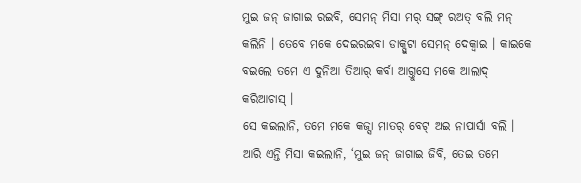ମୁଇ ଜନ୍ ଜାଗାଇ ରଇବି, ସେମନ୍ ମିସା ମର୍ ସଙ୍ଗ୍ ରଅତ୍ ବଲି ମନ୍ କଲିନି । ତେବେ ମକେ ଦେଇରଇବା ଡାକ୍ପୁଟା ସେମନ୍ ଦେକ୍ବାଇ । କାଇକେ ବଇଲେ ତମେ ଏ ଦୁନିଆ ତିଆର୍ କର୍ବା ଆଗ୍ତୁସେ ମକେ ଆଲାଦ୍ କରିଆଚାସ୍ ।
ସେ କଇଲାନି, ତମେ ମକେ କଜ୍ସା ମାତର୍ ବେଟ୍ ଅଇ ନାପାର୍ସା ବଲି । ଆରି ଏନ୍ତି ମିସା କଇଲାନି, ‘ମୁଇ ଜନ୍ ଜାଗାଇ ଜିବି, ତେଇ ତମେ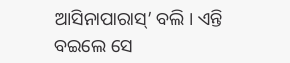ଆସିନାପାରାସ୍’ ବଲି । ଏନ୍ତି ବଇଲେ ସେ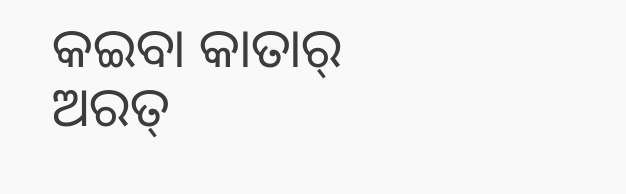କଇବା କାତାର୍ ଅରତ୍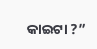କାଇଟା ?”